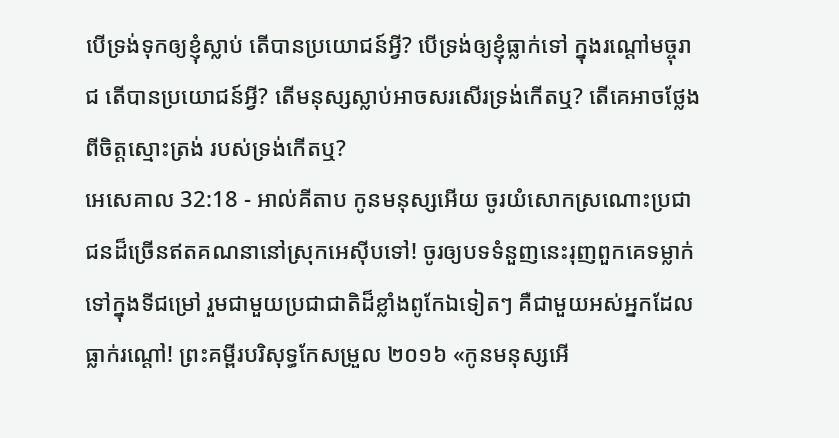បើទ្រង់ទុកឲ្យខ្ញុំស្លាប់ តើបានប្រយោជន៍អ្វី? បើទ្រង់ឲ្យខ្ញុំធ្លាក់ទៅ ក្នុងរណ្ដៅមច្ចុរាជ តើបានប្រយោជន៍អ្វី? តើមនុស្សស្លាប់អាចសរសើរទ្រង់កើតឬ? តើគេអាចថ្លែងពីចិត្តស្មោះត្រង់ របស់ទ្រង់កើតឬ?
អេសេគាល 32:18 - អាល់គីតាប កូនមនុស្សអើយ ចូរយំសោកស្រណោះប្រជាជនដ៏ច្រើនឥតគណនានៅស្រុកអេស៊ីបទៅ! ចូរឲ្យបទទំនួញនេះរុញពួកគេទម្លាក់ទៅក្នុងទីជម្រៅ រួមជាមួយប្រជាជាតិដ៏ខ្លាំងពូកែឯទៀតៗ គឺជាមួយអស់អ្នកដែលធ្លាក់រណ្ដៅ! ព្រះគម្ពីរបរិសុទ្ធកែសម្រួល ២០១៦ «កូនមនុស្សអើ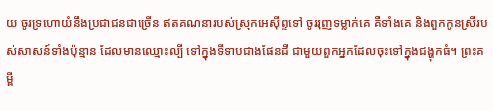យ ចូរទ្រហោយំនឹងប្រជាជនជាច្រើន ឥតគណនារបស់ស្រុកអេស៊ីព្ទទៅ ចូររុញទម្លាក់គេ គឺទាំងគេ និងពួកកូនស្រីរបស់សាសន៍ទាំងប៉ុន្មាន ដែលមានឈ្មោះល្បី ទៅក្នុងទីទាបជាងផែនដី ជាមួយពួកអ្នកដែលចុះទៅក្នុងជង្ហុកធំ។ ព្រះគម្ពី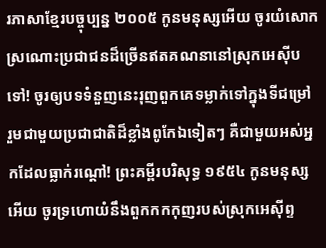រភាសាខ្មែរបច្ចុប្បន្ន ២០០៥ កូនមនុស្សអើយ ចូរយំសោកស្រណោះប្រជាជនដ៏ច្រើនឥតគណនានៅស្រុកអេស៊ីបទៅ! ចូរឲ្យបទទំនួញនេះរុញពួកគេទម្លាក់ទៅក្នុងទីជម្រៅ រួមជាមួយប្រជាជាតិដ៏ខ្លាំងពូកែឯទៀតៗ គឺជាមួយអស់អ្នកដែលធ្លាក់រណ្ដៅ! ព្រះគម្ពីរបរិសុទ្ធ ១៩៥៤ កូនមនុស្សអើយ ចូរទ្រហោយំនឹងពួកកកកុញរបស់ស្រុកអេស៊ីព្ទ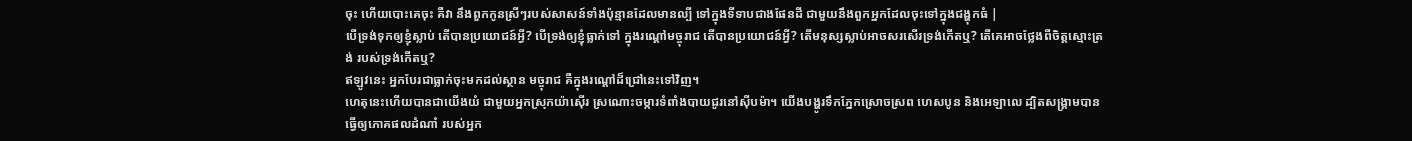ចុះ ហើយបោះគេចុះ គឺវា នឹងពួកកូនស្រីៗរបស់សាសន៍ទាំងប៉ុន្មានដែលមានល្បី ទៅក្នុងទីទាបជាងផែនដី ជាមួយនឹងពួកអ្នកដែលចុះទៅក្នុងជង្ហុកធំ |
បើទ្រង់ទុកឲ្យខ្ញុំស្លាប់ តើបានប្រយោជន៍អ្វី? បើទ្រង់ឲ្យខ្ញុំធ្លាក់ទៅ ក្នុងរណ្ដៅមច្ចុរាជ តើបានប្រយោជន៍អ្វី? តើមនុស្សស្លាប់អាចសរសើរទ្រង់កើតឬ? តើគេអាចថ្លែងពីចិត្តស្មោះត្រង់ របស់ទ្រង់កើតឬ?
ឥឡូវនេះ អ្នកបែរជាធ្លាក់ចុះមកដល់ស្ថាន មច្ចុរាជ គឺក្នុងរណ្ដៅដ៏ជ្រៅនេះទៅវិញ។
ហេតុនេះហើយបានជាយើងយំ ជាមួយអ្នកស្រុកយ៉ាស៊ើរ ស្រណោះចម្ការទំពាំងបាយជូរនៅស៊ីបម៉ា។ យើងបង្ហូរទឹកភ្នែកស្រោចស្រព ហេសបូន និងអេឡាលេ ដ្បិតសង្គ្រាមបានធ្វើឲ្យភោគផលដំណាំ របស់អ្នក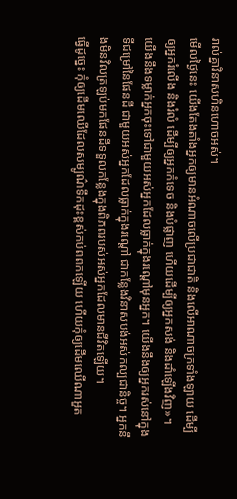រាល់គ្នាវិនាសហិនហោចអស់។
មើលថ្ងៃនេះ យើងតែងតាំងអ្នកឲ្យមានអំណាចលើប្រជាជាតិ និងលើអាណាចក្រទាំងឡាយ ដើម្បីឲ្យអ្នករំលើង និងរំលំ ដើម្បីឲ្យអ្នកកំទេច និងបំផ្លាញ ហើយដើម្បីឲ្យអ្នកសង់ និងដាំឡើងវិញ»។
យើងនឹងទម្លាក់អ្នកចុះទៅជាមួយអស់អ្នកដែលធ្លាក់ក្នុងរណ្ដៅមុនអ្នក។ យើងនឹងឲ្យអ្នករស់នៅក្នុងទីជម្រៅនៃផែនដី ជាមួយអស់អ្នកដែលធ្លាក់ក្នុងរណ្ដៅ ជាកន្លែងវិនាសបង់អស់កល្បជានិច្ច។ អ្នកនឹងមិនវិលត្រឡប់មកផែនដីទទួលកន្លែងក្នុងពិភពរបស់អស់អ្នកដែលមានជីវិតឡើយ។
ធ្វើដូច្នេះ កុំឲ្យដើមឈើដែលសម្បូណ៌ទឹកដុះខ្ពស់កប់ពពកឡើយ ហើយកុំឲ្យដើមឈើណាអួត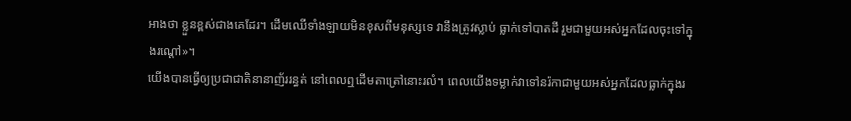អាងថា ខ្លួនខ្ពស់ជាងគេដែរ។ ដើមឈើទាំងឡាយមិនខុសពីមនុស្សទេ វានឹងត្រូវស្លាប់ ធ្លាក់ទៅបាតដី រួមជាមួយអស់អ្នកដែលចុះទៅក្នុងរណ្ដៅ»។
យើងបានធ្វើឲ្យប្រជាជាតិនានាញ័ររន្ធត់ នៅពេលឮដើមតាត្រៅនោះរលំ។ ពេលយើងទម្លាក់វាទៅនរ៉កាជាមួយអស់អ្នកដែលធ្លាក់ក្នុងរ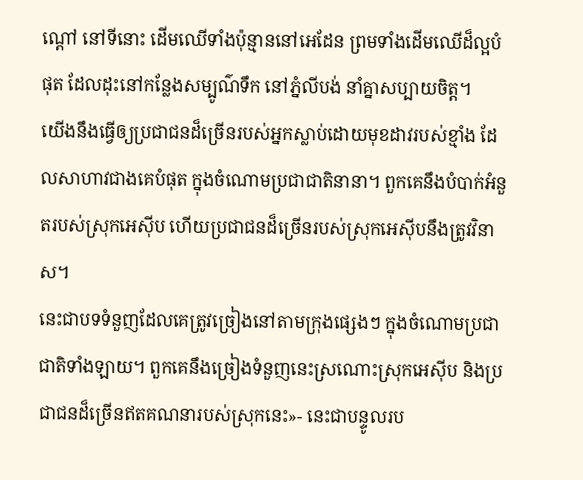ណ្ដៅ នៅទីនោះ ដើមឈើទាំងប៉ុន្មាននៅអេដែន ព្រមទាំងដើមឈើដ៏ល្អបំផុត ដែលដុះនៅកន្លែងសម្បូណ៌ទឹក នៅភ្នំលីបង់ នាំគ្នាសប្បាយចិត្ត។
យើងនឹងធ្វើឲ្យប្រជាជនដ៏ច្រើនរបស់អ្នកស្លាប់ដោយមុខដាវរបស់ខ្មាំង ដែលសាហាវជាងគេបំផុត ក្នុងចំណោមប្រជាជាតិនានា។ ពួកគេនឹងបំបាក់អំនួតរបស់ស្រុកអេស៊ីប ហើយប្រជាជនដ៏ច្រើនរបស់ស្រុកអេស៊ីបនឹងត្រូវវិនាស។
នេះជាបទទំនួញដែលគេត្រូវច្រៀងនៅតាមក្រុងផ្សេងៗ ក្នុងចំណោមប្រជាជាតិទាំងឡាយ។ ពួកគេនឹងច្រៀងទំនួញនេះស្រណោះស្រុកអេស៊ីប និងប្រជាជនដ៏ច្រើនឥតគណនារបស់ស្រុកនេះ»- នេះជាបន្ទូលរប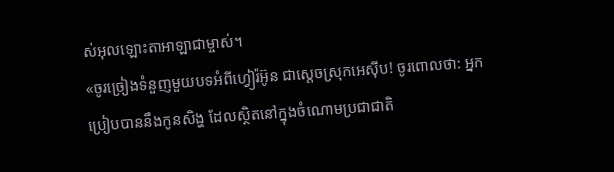ស់អុលឡោះតាអាឡាជាម្ចាស់។
«ចូរច្រៀងទំនួញមួយបទអំពីហ្វៀរ៉អ៊ូន ជាស្ដេចស្រុកអេស៊ីប! ចូរពោលថា: អ្នកប្រៀបបាននឹងកូនសិង្ហ ដែលស្ថិតនៅក្នុងចំណោមប្រជាជាតិ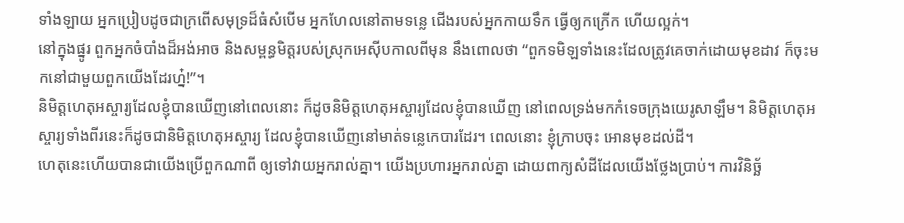ទាំងឡាយ អ្នកប្រៀបដូចជាក្រពើសមុទ្រដ៏ធំសំបើម អ្នកហែលនៅតាមទន្លេ ជើងរបស់អ្នកកាយទឹក ធ្វើឲ្យកក្រើក ហើយល្អក់។
នៅក្នុងផ្នូរ ពួកអ្នកចំបាំងដ៏អង់អាច និងសម្ពន្ធមិត្តរបស់ស្រុកអេស៊ីបកាលពីមុន នឹងពោលថា “ពួកទមិឡទាំងនេះដែលត្រូវគេចាក់ដោយមុខដាវ ក៏ចុះមកនៅជាមួយពួកយើងដែរហ្ន៎!”។
និមិត្តហេតុអស្ចារ្យដែលខ្ញុំបានឃើញនៅពេលនោះ ក៏ដូចនិមិត្តហេតុអស្ចារ្យដែលខ្ញុំបានឃើញ នៅពេលទ្រង់មកកំទេចក្រុងយេរូសាឡឹម។ និមិត្តហេតុអស្ចារ្យទាំងពីរនេះក៏ដូចជានិមិត្តហេតុអស្ចារ្យ ដែលខ្ញុំបានឃើញនៅមាត់ទន្លេកេបារដែរ។ ពេលនោះ ខ្ញុំក្រាបចុះ អោនមុខដល់ដី។
ហេតុនេះហើយបានជាយើងប្រើពួកណាពី ឲ្យទៅវាយអ្នករាល់គ្នា។ យើងប្រហារអ្នករាល់គ្នា ដោយពាក្យសំដីដែលយើងថ្លែងប្រាប់។ ការវិនិច្ឆ័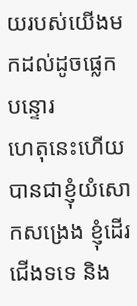យរបស់យើងមកដល់ដូចផ្លេកបន្ទោរ
ហេតុនេះហើយបានជាខ្ញុំយំសោកសង្រេង ខ្ញុំដើរជើងទទេ និង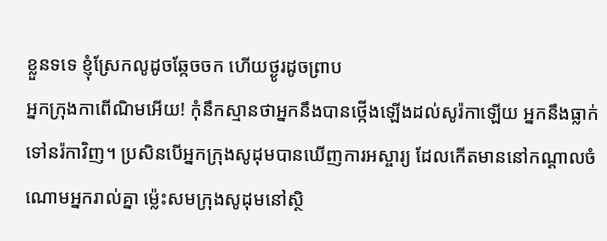ខ្លួនទទេ ខ្ញុំស្រែកលូដូចឆ្កែចចក ហើយថ្ងូរដូចព្រាប
អ្នកក្រុងកាពើណិមអើយ! កុំនឹកស្មានថាអ្នកនឹងបានថ្កើងឡើងដល់សូរ៉កាឡើយ អ្នកនឹងធ្លាក់ទៅនរ៉កាវិញ។ ប្រសិនបើអ្នកក្រុងសូដុមបានឃើញការអស្ចារ្យ ដែលកើតមាននៅកណ្ដាលចំណោមអ្នករាល់គ្នា ម៉្លេះសមក្រុងសូដុមនៅស្ថិ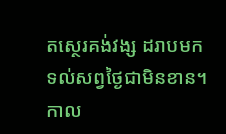តស្ថេរគង់វង្ស ដរាបមកទល់សព្វថ្ងៃជាមិនខាន។
កាល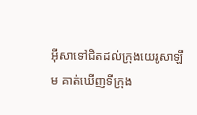អ៊ីសាទៅជិតដល់ក្រុងយេរូសាឡឹម គាត់ឃើញទីក្រុង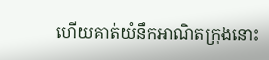ហើយគាត់យំនឹកអាណិតក្រុងនោះ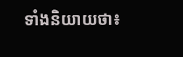ទាំងនិយាយថា៖